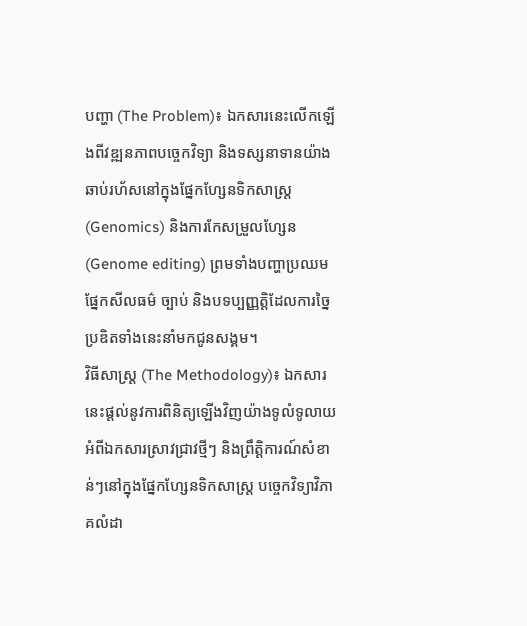បញ្ហា (The Problem)៖ ឯកសារនេះលើកឡើងពីវឌ្ឍនភាពបច្ចេកវិទ្យា និងទស្សនាទានយ៉ាងឆាប់រហ័សនៅក្នុងផ្នែកហ្សែនទិកសាស្ត្រ (Genomics) និងការកែសម្រួលហ្សែន (Genome editing) ព្រមទាំងបញ្ហាប្រឈមផ្នែកសីលធម៌ ច្បាប់ និងបទប្បញ្ញត្តិដែលការច្នៃប្រឌិតទាំងនេះនាំមកជូនសង្គម។
វិធីសាស្ត្រ (The Methodology)៖ ឯកសារនេះផ្តល់នូវការពិនិត្យឡើងវិញយ៉ាងទូលំទូលាយអំពីឯកសារស្រាវជ្រាវថ្មីៗ និងព្រឹត្តិការណ៍សំខាន់ៗនៅក្នុងផ្នែកហ្សែនទិកសាស្ត្រ បច្ចេកវិទ្យាវិភាគលំដា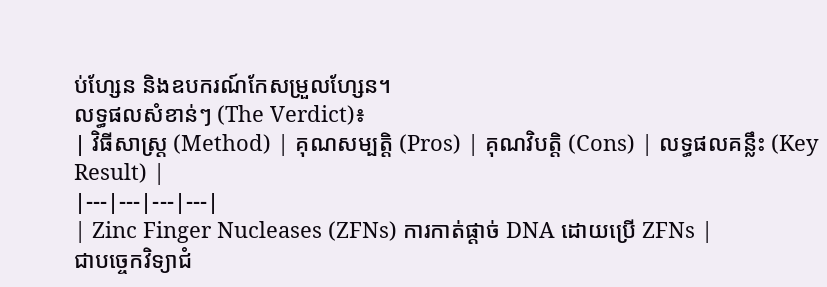ប់ហ្សែន និងឧបករណ៍កែសម្រួលហ្សែន។
លទ្ធផលសំខាន់ៗ (The Verdict)៖
| វិធីសាស្ត្រ (Method) | គុណសម្បត្តិ (Pros) | គុណវិបត្តិ (Cons) | លទ្ធផលគន្លឹះ (Key Result) |
|---|---|---|---|
| Zinc Finger Nucleases (ZFNs) ការកាត់ផ្តាច់ DNA ដោយប្រើ ZFNs |
ជាបច្ចេកវិទ្យាជំ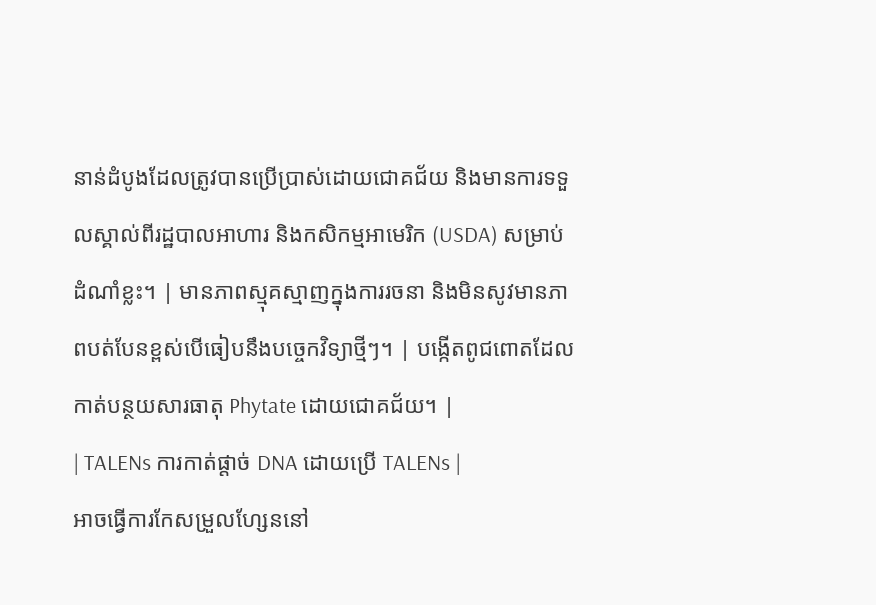នាន់ដំបូងដែលត្រូវបានប្រើប្រាស់ដោយជោគជ័យ និងមានការទទួលស្គាល់ពីរដ្ឋបាលអាហារ និងកសិកម្មអាមេរិក (USDA) សម្រាប់ដំណាំខ្លះ។ | មានភាពស្មុគស្មាញក្នុងការរចនា និងមិនសូវមានភាពបត់បែនខ្ពស់បើធៀបនឹងបច្ចេកវិទ្យាថ្មីៗ។ | បង្កើតពូជពោតដែលកាត់បន្ថយសារធាតុ Phytate ដោយជោគជ័យ។ |
| TALENs ការកាត់ផ្តាច់ DNA ដោយប្រើ TALENs |
អាចធ្វើការកែសម្រួលហ្សែននៅ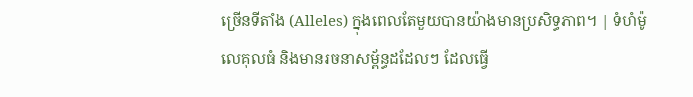ច្រើនទីតាំង (Alleles) ក្នុងពេលតែមួយបានយ៉ាងមានប្រសិទ្ធភាព។ | ទំហំម៉ូលេគុលធំ និងមានរចនាសម្ព័ន្ធដដែលៗ ដែលធ្វើ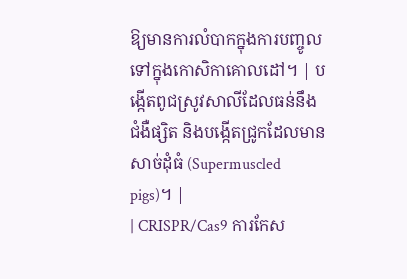ឱ្យមានការលំបាកក្នុងការបញ្ចូលទៅក្នុងកោសិកាគោលដៅ។ | បង្កើតពូជស្រូវសាលីដែលធន់នឹងជំងឺផ្សិត និងបង្កើតជ្រូកដែលមានសាច់ដុំធំ (Supermuscled pigs)។ |
| CRISPR/Cas9 ការកែស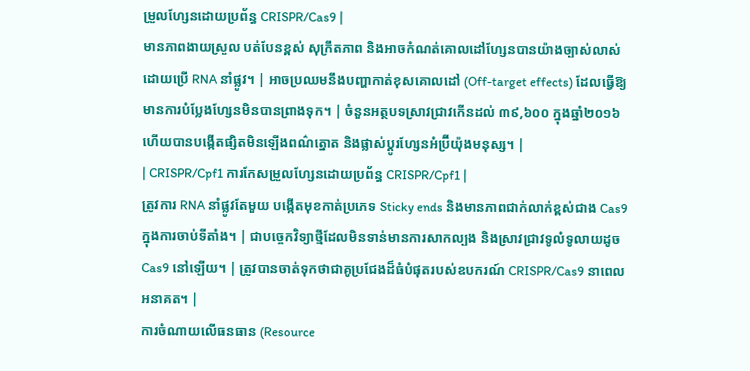ម្រួលហ្សែនដោយប្រព័ន្ធ CRISPR/Cas9 |
មានភាពងាយស្រួល បត់បែនខ្ពស់ សុក្រឹតភាព និងអាចកំណត់គោលដៅហ្សែនបានយ៉ាងច្បាស់លាស់ដោយប្រើ RNA នាំផ្លូវ។ | អាចប្រឈមនឹងបញ្ហាកាត់ខុសគោលដៅ (Off-target effects) ដែលធ្វើឱ្យមានការបំប្លែងហ្សែនមិនបានព្រាងទុក។ | ចំនួនអត្ថបទស្រាវជ្រាវកើនដល់ ៣៩,៦០០ ក្នុងឆ្នាំ២០១៦ ហើយបានបង្កើតផ្សិតមិនឡើងពណ៌ត្នោត និងផ្លាស់ប្តូរហ្សែនអំប្រ៊ីយ៉ុងមនុស្ស។ |
| CRISPR/Cpf1 ការកែសម្រួលហ្សែនដោយប្រព័ន្ធ CRISPR/Cpf1 |
ត្រូវការ RNA នាំផ្លូវតែមួយ បង្កើតមុខកាត់ប្រភេទ Sticky ends និងមានភាពជាក់លាក់ខ្ពស់ជាង Cas9 ក្នុងការចាប់ទីតាំង។ | ជាបច្ចេកវិទ្យាថ្មីដែលមិនទាន់មានការសាកល្បង និងស្រាវជ្រាវទូលំទូលាយដូច Cas9 នៅឡើយ។ | ត្រូវបានចាត់ទុកថាជាគូប្រជែងដ៏ធំបំផុតរបស់ឧបករណ៍ CRISPR/Cas9 នាពេលអនាគត។ |
ការចំណាយលើធនធាន (Resource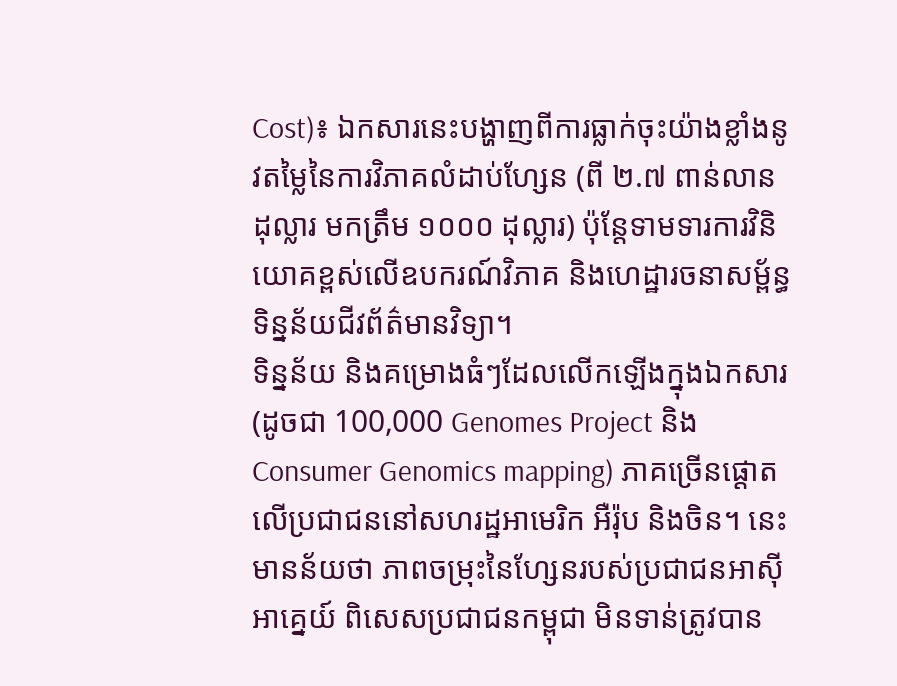Cost)៖ ឯកសារនេះបង្ហាញពីការធ្លាក់ចុះយ៉ាងខ្លាំងនូវតម្លៃនៃការវិភាគលំដាប់ហ្សែន (ពី ២.៧ ពាន់លានដុល្លារ មកត្រឹម ១០០០ ដុល្លារ) ប៉ុន្តែទាមទារការវិនិយោគខ្ពស់លើឧបករណ៍វិភាគ និងហេដ្ឋារចនាសម្ព័ន្ធទិន្នន័យជីវព័ត៌មានវិទ្យា។
ទិន្នន័យ និងគម្រោងធំៗដែលលើកឡើងក្នុងឯកសារ (ដូចជា 100,000 Genomes Project និង Consumer Genomics mapping) ភាគច្រើនផ្តោតលើប្រជាជននៅសហរដ្ឋអាមេរិក អឺរ៉ុប និងចិន។ នេះមានន័យថា ភាពចម្រុះនៃហ្សែនរបស់ប្រជាជនអាស៊ីអាគ្នេយ៍ ពិសេសប្រជាជនកម្ពុជា មិនទាន់ត្រូវបាន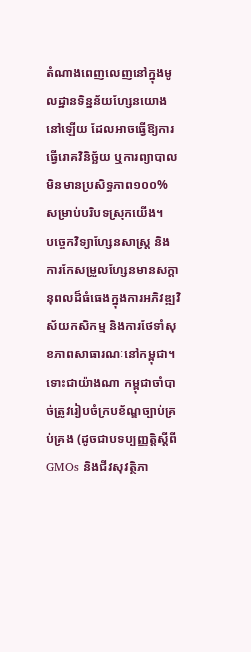តំណាងពេញលេញនៅក្នុងមូលដ្ឋានទិន្នន័យហ្សែនយោងនៅឡើយ ដែលអាចធ្វើឱ្យការធ្វើរោគវិនិច្ឆ័យ ឬការព្យាបាលមិនមានប្រសិទ្ធភាព១០០% សម្រាប់បរិបទស្រុកយើង។
បច្ចេកវិទ្យាហ្សែនសាស្ត្រ និងការកែសម្រួលហ្សែនមានសក្តានុពលដ៏ធំធេងក្នុងការអភិវឌ្ឍវិស័យកសិកម្ម និងការថែទាំសុខភាពសាធារណៈនៅកម្ពុជា។
ទោះជាយ៉ាងណា កម្ពុជាចាំបាច់ត្រូវរៀបចំក្របខ័ណ្ឌច្បាប់គ្រប់គ្រង (ដូចជាបទប្បញ្ញត្តិស្តីពី GMOs និងជីវសុវត្ថិភា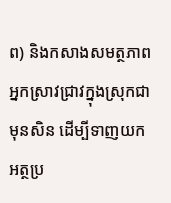ព) និងកសាងសមត្ថភាពអ្នកស្រាវជ្រាវក្នុងស្រុកជាមុនសិន ដើម្បីទាញយកអត្ថប្រ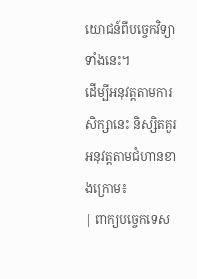យោជន៍ពីបច្ចេកវិទ្យាទាំងនេះ។
ដើម្បីអនុវត្តតាមការសិក្សានេះ និស្សិតគួរអនុវត្តតាមជំហានខាងក្រោម៖
| ពាក្យបច្ចេកទេស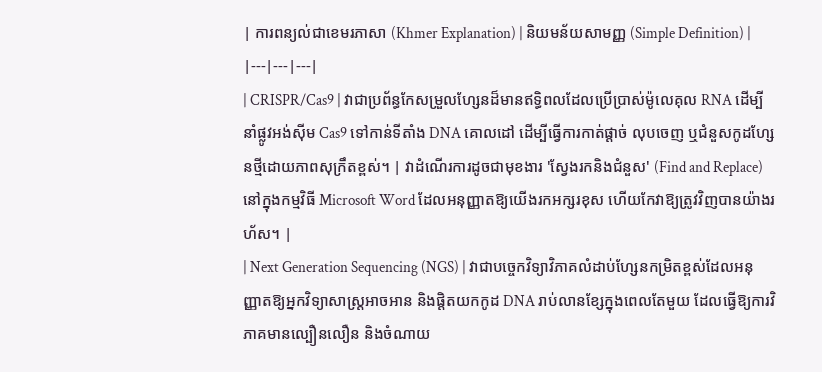| ការពន្យល់ជាខេមរភាសា (Khmer Explanation) | និយមន័យសាមញ្ញ (Simple Definition) |
|---|---|---|
| CRISPR/Cas9 | វាជាប្រព័ន្ធកែសម្រួលហ្សែនដ៏មានឥទ្ធិពលដែលប្រើប្រាស់ម៉ូលេគុល RNA ដើម្បីនាំផ្លូវអង់ស៊ីម Cas9 ទៅកាន់ទីតាំង DNA គោលដៅ ដើម្បីធ្វើការកាត់ផ្តាច់ លុបចេញ ឬជំនួសកូដហ្សែនថ្មីដោយភាពសុក្រឹតខ្ពស់។ | វាដំណើរការដូចជាមុខងារ 'ស្វែងរកនិងជំនួស' (Find and Replace) នៅក្នុងកម្មវិធី Microsoft Word ដែលអនុញ្ញាតឱ្យយើងរកអក្សរខុស ហើយកែវាឱ្យត្រូវវិញបានយ៉ាងរហ័ស។ |
| Next Generation Sequencing (NGS) | វាជាបច្ចេកវិទ្យាវិភាគលំដាប់ហ្សែនកម្រិតខ្ពស់ដែលអនុញ្ញាតឱ្យអ្នកវិទ្យាសាស្ត្រអាចអាន និងផ្តិតយកកូដ DNA រាប់លានខ្សែក្នុងពេលតែមួយ ដែលធ្វើឱ្យការវិភាគមានល្បឿនលឿន និងចំណាយ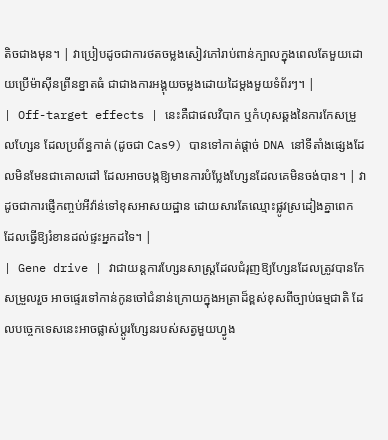តិចជាងមុន។ | វាប្រៀបដូចជាការថតចម្លងសៀវភៅរាប់ពាន់ក្បាលក្នុងពេលតែមួយដោយប្រើម៉ាស៊ីនព្រីនខ្នាតធំ ជាជាងការអង្គុយចម្លងដោយដៃម្តងមួយទំព័រៗ។ |
| Off-target effects | នេះគឺជាផលវិបាក ឬកំហុសឆ្គងនៃការកែសម្រួលហ្សែន ដែលប្រព័ន្ធកាត់ (ដូចជា Cas9) បានទៅកាត់ផ្តាច់ DNA នៅទីតាំងផ្សេងដែលមិនមែនជាគោលដៅ ដែលអាចបង្កឱ្យមានការបំប្លែងហ្សែនដែលគេមិនចង់បាន។ | វាដូចជាការផ្ញើកញ្ចប់អីវ៉ាន់ទៅខុសអាសយដ្ឋាន ដោយសារតែឈ្មោះផ្លូវស្រដៀងគ្នាពេក ដែលធ្វើឱ្យរំខានដល់ផ្ទះអ្នកដទៃ។ |
| Gene drive | វាជាយន្តការហ្សែនសាស្ត្រដែលជំរុញឱ្យហ្សែនដែលត្រូវបានកែសម្រួលរួច អាចផ្ទេរទៅកាន់កូនចៅជំនាន់ក្រោយក្នុងអត្រាដ៏ខ្ពស់ខុសពីច្បាប់ធម្មជាតិ ដែលបច្ចេកទេសនេះអាចផ្លាស់ប្តូរហ្សែនរបស់សត្វមួយហ្វូង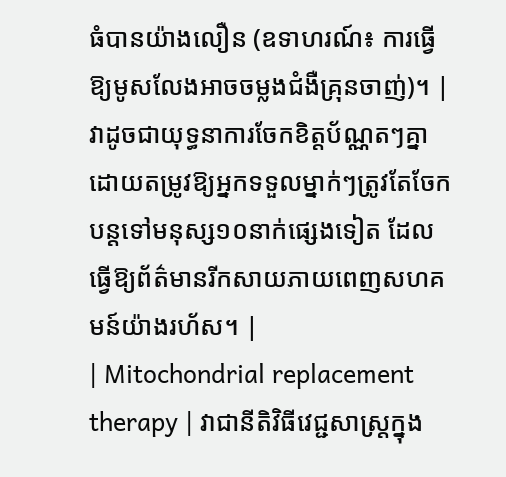ធំបានយ៉ាងលឿន (ឧទាហរណ៍៖ ការធ្វើឱ្យមូសលែងអាចចម្លងជំងឺគ្រុនចាញ់)។ | វាដូចជាយុទ្ធនាការចែកខិត្តប័ណ្ណតៗគ្នា ដោយតម្រូវឱ្យអ្នកទទួលម្នាក់ៗត្រូវតែចែកបន្តទៅមនុស្ស១០នាក់ផ្សេងទៀត ដែលធ្វើឱ្យព័ត៌មានរីកសាយភាយពេញសហគមន៍យ៉ាងរហ័ស។ |
| Mitochondrial replacement therapy | វាជានីតិវិធីវេជ្ជសាស្ត្រក្នុង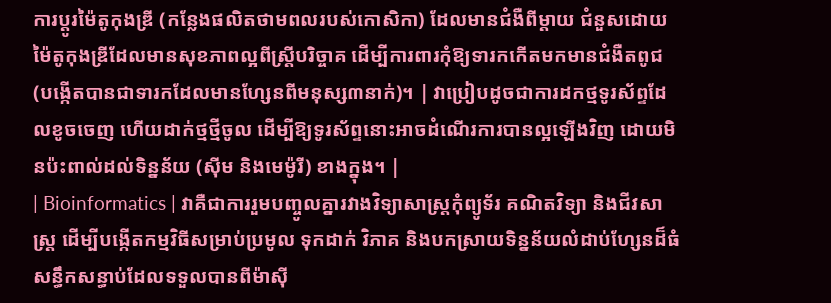ការប្តូរម៉ៃតូកុងឌ្រី (កន្លែងផលិតថាមពលរបស់កោសិកា) ដែលមានជំងឺពីម្តាយ ជំនួសដោយម៉ៃតូកុងឌ្រីដែលមានសុខភាពល្អពីស្ត្រីបរិច្ចាគ ដើម្បីការពារកុំឱ្យទារកកើតមកមានជំងឺតពូជ (បង្កើតបានជាទារកដែលមានហ្សែនពីមនុស្ស៣នាក់)។ | វាប្រៀបដូចជាការដកថ្មទូរស័ព្ទដែលខូចចេញ ហើយដាក់ថ្មថ្មីចូល ដើម្បីឱ្យទូរស័ព្ទនោះអាចដំណើរការបានល្អឡើងវិញ ដោយមិនប៉ះពាល់ដល់ទិន្នន័យ (ស៊ីម និងមេម៉ូរី) ខាងក្នុង។ |
| Bioinformatics | វាគឺជាការរួមបញ្ចូលគ្នារវាងវិទ្យាសាស្ត្រកុំព្យូទ័រ គណិតវិទ្យា និងជីវសាស្ត្រ ដើម្បីបង្កើតកម្មវិធីសម្រាប់ប្រមូល ទុកដាក់ វិភាគ និងបកស្រាយទិន្នន័យលំដាប់ហ្សែនដ៏ធំសន្ធឹកសន្ធាប់ដែលទទួលបានពីម៉ាស៊ី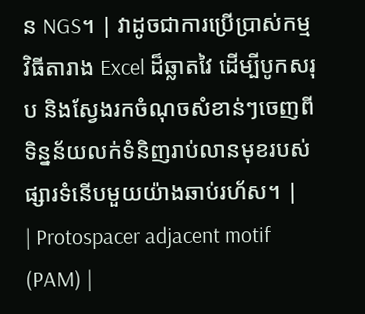ន NGS។ | វាដូចជាការប្រើប្រាស់កម្មវិធីតារាង Excel ដ៏ឆ្លាតវៃ ដើម្បីបូកសរុប និងស្វែងរកចំណុចសំខាន់ៗចេញពីទិន្នន័យលក់ទំនិញរាប់លានមុខរបស់ផ្សារទំនើបមួយយ៉ាងឆាប់រហ័ស។ |
| Protospacer adjacent motif (PAM) |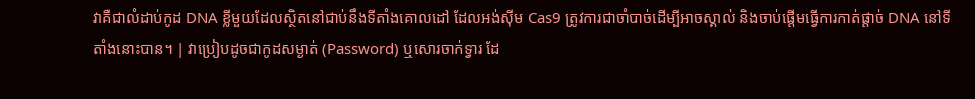វាគឺជាលំដាប់កូដ DNA ខ្លីមួយដែលស្ថិតនៅជាប់នឹងទីតាំងគោលដៅ ដែលអង់ស៊ីម Cas9 ត្រូវការជាចាំបាច់ដើម្បីអាចស្គាល់ និងចាប់ផ្តើមធ្វើការកាត់ផ្តាច់ DNA នៅទីតាំងនោះបាន។ | វាប្រៀបដូចជាកូដសម្ងាត់ (Password) ឬសោរចាក់ទ្វារ ដែ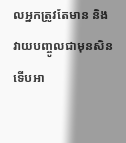លអ្នកត្រូវតែមាន និងវាយបញ្ចូលជាមុនសិន ទើបអា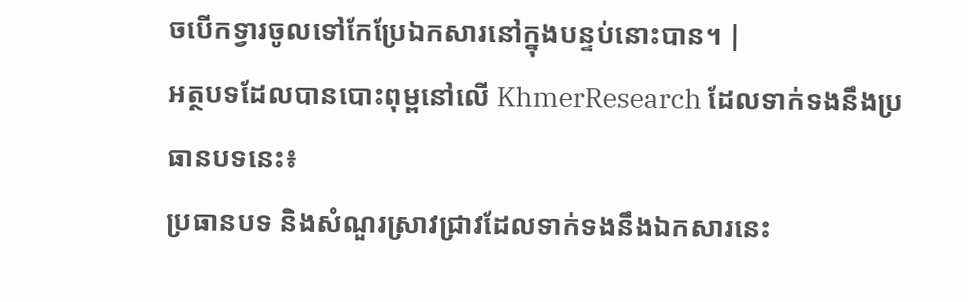ចបើកទ្វារចូលទៅកែប្រែឯកសារនៅក្នុងបន្ទប់នោះបាន។ |
អត្ថបទដែលបានបោះពុម្ពនៅលើ KhmerResearch ដែលទាក់ទងនឹងប្រធានបទនេះ៖
ប្រធានបទ និងសំណួរស្រាវជ្រាវដែលទាក់ទងនឹងឯកសារនេះ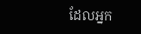ដែលអ្នក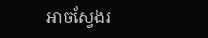អាចស្វែងរ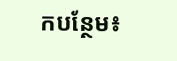កបន្ថែម៖